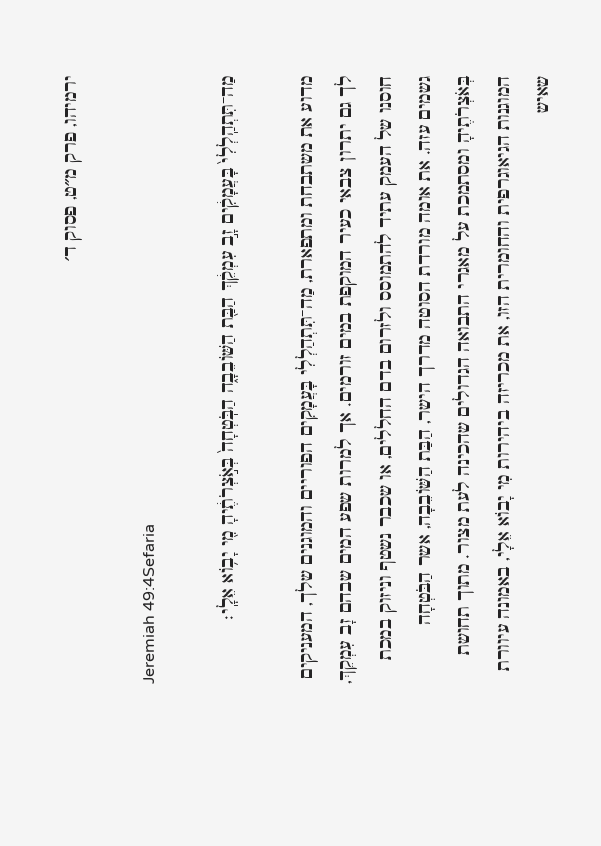ירמיהו, פרק מ״ט, פסוק ד׳

Jeremiah 49:4Sefaria

מַה־תִּתְהַֽלְלִי֙ בָּעֲמָקִ֔ים זָ֣ב עִמְקֵ֔ךְ הַבַּ֖ת הַשּׁוֹבֵבָ֑ה הַבֹּֽטְחָה֙ בְּאֹ֣צְרֹתֶ֔יהָ מִ֖י יָב֥וֹא אֵלָֽי׃

מדוע את משתבחת ומתפארת, מַה־תִּתְהַלְלִי בָּעֲמָקִים הפוריים והמוגנים שלך, המעניקים לך גם יתרון צבאי כעיר המוקפת במים זורמים. אך למרות שפע המים שבהם זָב עִמְקֵךְ, חוסנו של העמק עתיד להתמוסס ולזרום בדם החללים, או שכבר נשטף וניזוק במכת גשמים עזה. את אומה מורדת הסוטה מדרך הישר, הַבַּת הַשּׁוֹבֵבָה, אשר הַבֹּטְחָה בְּאֹצְרֹתֶיהָ ומסתמכת על מאגרי התבואה הגדולים שהכינה לעת מצור. מתוך תחושת המוגנות הגיאוגרפית והחומרית הזו, את מכריזה ביהירות מִי יָבוֹא אֵלָי, באמונה עיוורת שאיש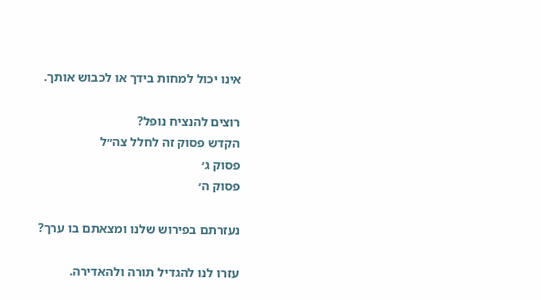אינו יכול למחות בידך או לכבוש אותך.

רוצים להנציח נופל?
הקדש פסוק זה לחלל צה״ל
פסוק ג׳
פסוק ה׳

נעזרתם בפירוש שלנו ומצאתם בו ערך?

עזרו לנו להגדיל תורה ולהאדירה.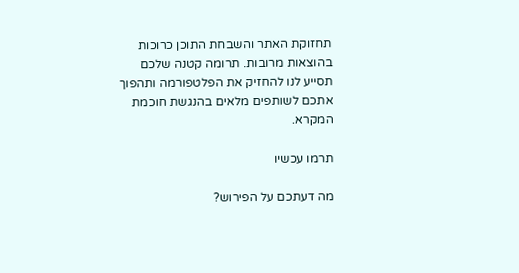תחזוקת האתר והשבחת התוכן כרוכות בהוצאות מרובות. תרומה קטנה שלכם תסייע לנו להחזיק את הפלטפורמה ותהפוך אתכם לשותפים מלאים בהנגשת חוכמת המקרא.

תרמו עכשיו

מה דעתכם על הפירוש?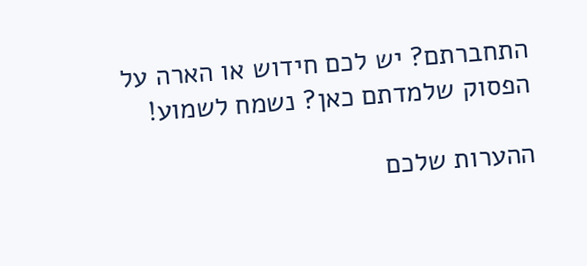התחברתם? יש לכם חידוש או הארה על הפסוק שלמדתם כאן? נשמח לשמוע!

ההערות שלכם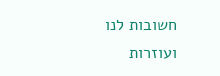חשובות לנו ועוזרות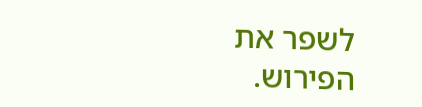לשפר את הפירוש.